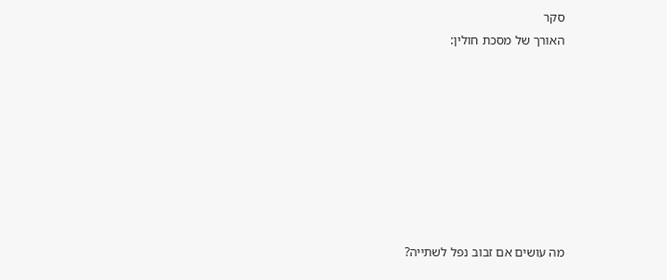סקר
האורך של מסכת חולין:








מה עושים אם זבוב נפל לשתייה?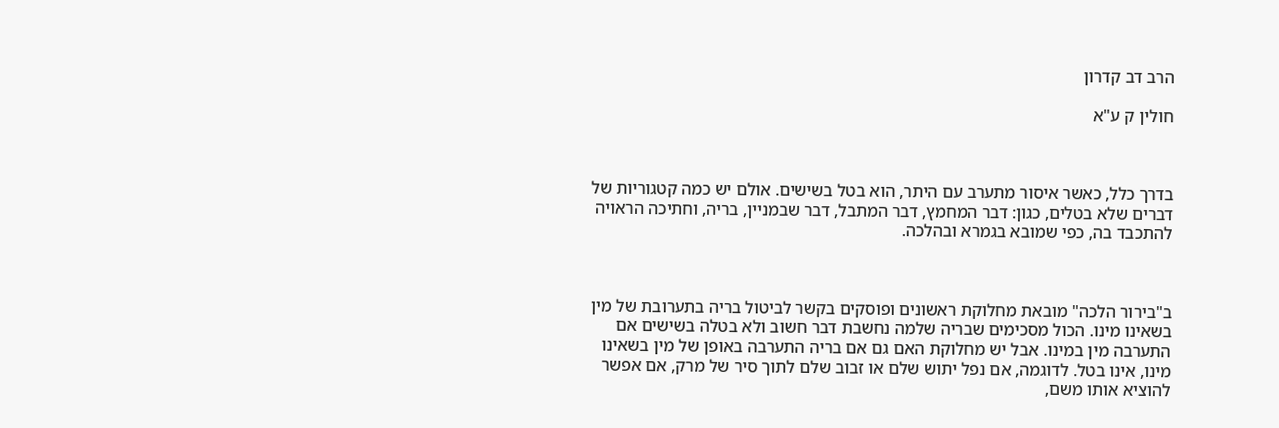הרב דב קדרון

חולין ק ע"א



בדרך כלל, כאשר איסור מתערב עם היתר, הוא בטל בשישים. אולם יש כמה קטגוריות של דברים שלא בטלים, כגון: דבר המחמץ, דבר המתבל, דבר שבמניין, בריה, וחתיכה הראויה להתכבד בה, כפי שמובא בגמרא ובהלכה.



ב"בירור הלכה" מובאת מחלוקת ראשונים ופוסקים בקשר לביטול בריה בתערובת של מין בשאינו מינו. הכול מסכימים שבריה שלמה נחשבת דבר חשוב ולא בטלה בשישים אם התערבה מין במינו. אבל יש מחלוקת האם גם אם בריה התערבה באופן של מין בשאינו מינו, אינו בטל. לדוגמה, אם נפל יתוש שלם או זבוב שלם לתוך סיר של מרק, אם אפשר להוציא אותו משם,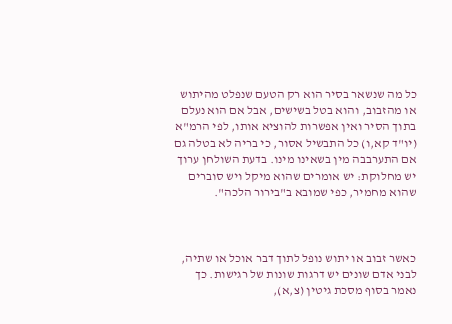כל מה שנשאר בסיר הוא רק הטעם שנפלט מהיתוש או מהזבוב, והוא בטל בשישים, אבל אם הוא נעלם בתוך הסיר ואין אפשרות להוציא אותו, לפי הרמ"א (יו"ד קא,ו) כל התבשיל אסור, כי בריה לא בטלה גם אם התערבבה מין בשאינו מינו. בדעת השולחן ערוך יש מחלוקת: יש אומרים שהוא מיקל ויש סוברים שהוא מחמיר, כפי שמובא ב"בירור הלכה".



כאשר זבוב או יתוש נופל לתוך דבר אוכל או שתיה, לבני אדם שונים יש דרגות שונות של רגישות. כך נאמר בסוף מסכת גיטין (צ,א),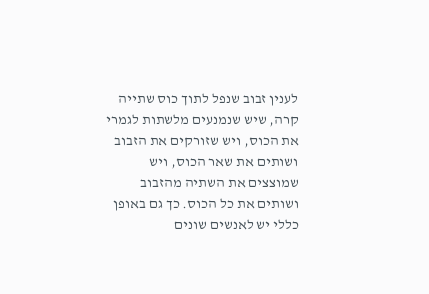לענין זבוב שנפל לתוך כוס שתייה קרה, שיש שנמנעים מלשתות לגמרי את הכוס, ויש שזורקים את הזבוב ושותים את שאר הכוס, ויש שמוצצים את השתיה מהזבוב ושותים את כל הכוס. כך גם באופן כללי יש לאנשים שונים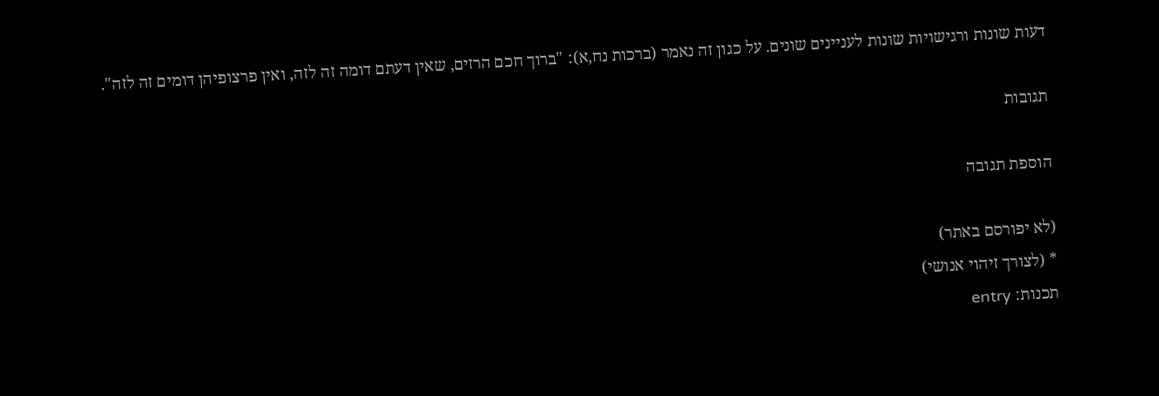דעות שונות ורגישויות שונות לעניינים שונים. על כגון זה נאמר (ברכות נח,א): "ברוך חכם הרזים, שאין דעתם דומה זה לזה, ואין פרצופיהן דומים זה לזה".

תגובות

הוספת תגובה

(לא יפורסם באתר)
* (לצורך זיהוי אנושי)
תכנות: entry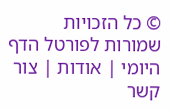© כל הזכויות שמורות לפורטל הדף היומי | אודות | צור קשר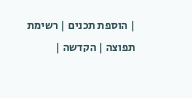| הוספת תכנים | רשימת תפוצה | הקדשה |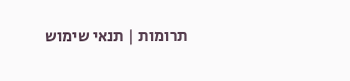תרומות | תנאי שימוש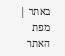באתר | מפת האתר